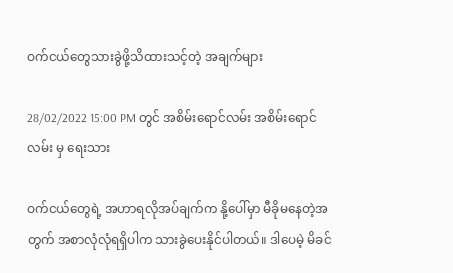ဝက်ငယ်တွေသားခွဲဖို့သိထားသင့်တဲ့ အချက်များ

28/02/2022 15:00 PM တွင် အစိမ်းရောင်လမ်း အစိမ်းရောင်လမ်း မှ ရေးသား

ဝက်ငယ်တွေရဲ့ အဟာရလိုအပ်ချက်က နို့ပေါ်မှာ မီခိုမနေတဲ့အတွက် အစာလုံလုံရရှိပါက သားခွဲပေးနိုင်ပါတယ်။ ဒါပေမဲ့ မိခင်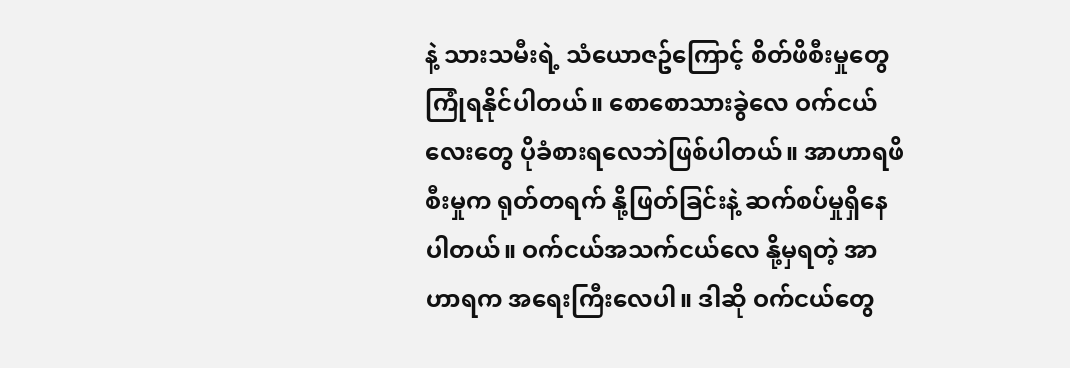နဲ့ သားသမီးရဲ့ သံယောဇဥ်ကြောင့် စိတ်ဖိစီးမှုတွေကြုံရနိုင်ပါတယ်။ စောစောသားခွဲလေ ဝက်ငယ်လေးတွေ ပိုခံစားရလေဘဲဖြစ်ပါတယ်။ အာဟာရဖိစီးမှုက ရုတ်တရက် နို့ဖြတ်ခြင်းနဲ့ ဆက်စပ်မှုရှိနေပါတယ်။ ဝက်ငယ်အသက်ငယ်လေ နို့မှရတဲ့ အာဟာရက အရေးကြီးလေပါ။ ဒါဆို ဝက်ငယ်တွေ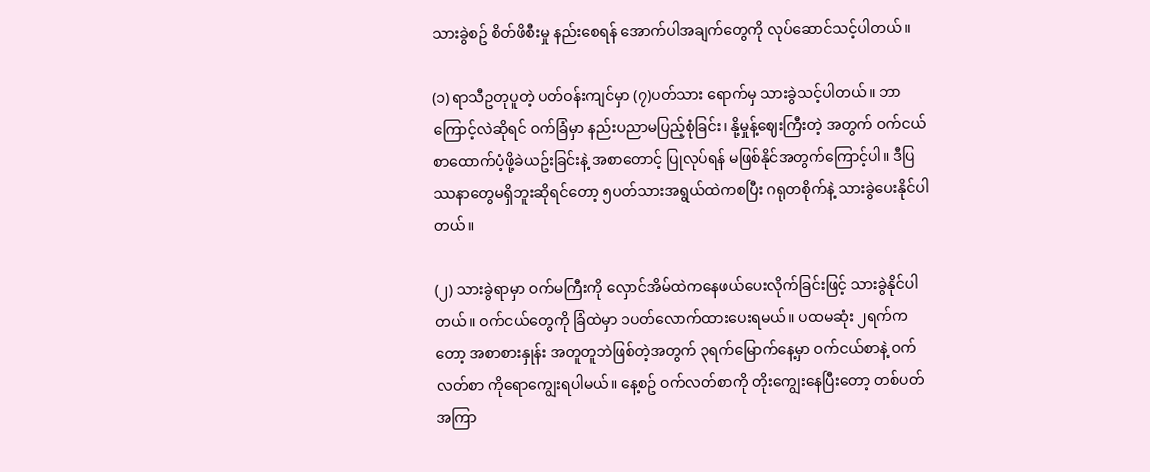သားခွဲစဥ် စိတ်ဖိစီးမှု နည်းစေရန် အောက်ပါအချက်တွေကို လုပ်ဆောင်သင့်ပါတယ်။

(၁) ရာသီဥတုပူတဲ့ ပတ်ဝန်းကျင်မှာ (၇)ပတ်သား ရောက်မှ သားခွဲသင့်ပါတယ်။ ဘာကြောင့်လဲဆိုရင် ဝက်ခြံမှာ နည်းပညာမပြည့်စုံခြင်း၊ နို့မှုန့်ဈေးကြီးတဲ့ အတွက် ဝက်ငယ်စာထောက်ပံ့ဖို့ခဲယဥ်းခြင်းနဲ့ အစာတောင့် ပြုလုပ်ရန် မဖြစ်နိုင်အတွက်ကြောင့်ပါ။ ဒီပြဿနာတွေမရှိဘူးဆိုရင်တော့ ၅ပတ်သားအရွယ်ထဲကစပြီး ဂရုတစိုက်နဲ့ သားခွဲပေးနိုင်ပါတယ်။

(၂) သားခွဲရာမှာ ဝက်မကြီးကို လှောင်အိမ်ထဲကနေဖယ်ပေးလိုက်ခြင်းဖြင့် သားခွဲနိုင်ပါတယ်။ ဝက်ငယ်တွေကို ခြံထဲမှာ ၁ပတ်လောက်ထားပေးရမယ်။ ပထမဆုံး ၂ရက်ကတော့ အစာစားနှုန်း အတူတူဘဲဖြစ်တဲ့အတွက် ၃ရက်မြောက်နေ့မှာ ဝက်ငယ်စာနဲ့ ဝက်လတ်စာ ကိုရောကျွေးရပါမယ်။ နေ့စဥ် ဝက်လတ်စာကို တိုးကျွေးနေပြီးတော့ တစ်ပတ်အကြာ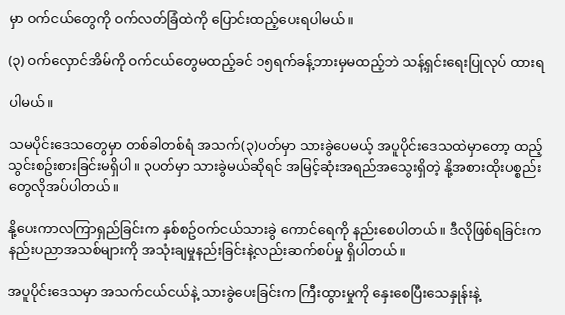မှာ ဝက်ငယ်တွေကို ဝက်လတ်ခြံထဲကို ပြောင်းထည့်ပေးရပါမယ်။

(၃) ဝက်လှောင်အိမ်ကို ဝက်ငယ်တွေမထည့်ခင် ၁၅ရက်ခန့်ဘားမှမထည့်ဘဲ သန့်ရှင်းရေးပြုလုပ် ထားရ

ပါမယ်။

သမပိုင်းဒေသတွေမှာ တစ်ခါတစ်ရံ အသက်(၃)ပတ်မှာ သားခွဲပေမယ့် အပူပိုင်းဒေသထဲမှာတော့ ထည့်သွင်းစဥ်းစားခြင်းမရှိပါ။ ၃ပတ်မှာ သားခွဲမယ်ဆိုရင် အမြင့်ဆုံးအရည်အသွေးရှိတဲ့ နို့အစားထိုးပစ္စည်းတွေလိုအပ်ပါတယ်။

နို့ပေးကာလကြာရှည်ခြင်းက နှစ်စဥ်ဝက်ငယ်သားခွဲ ကောင်ရေကို နည်းစေပါတယ်။ ဒီလိုဖြစ်ရခြင်းက နည်းပညာအသစ်များကို အသုံးချမှုနည်းခြင်းနဲ့လည်းဆက်စပ်မှု ရှိပါတယ်။

အပူပိုင်းဒေသမှာ အသက်ငယ်ငယ်နဲ့ သားခွဲပေးခြင်းက ကြီးထွားမှုကို နှေးစေပြီးသေနှုန်းနဲ့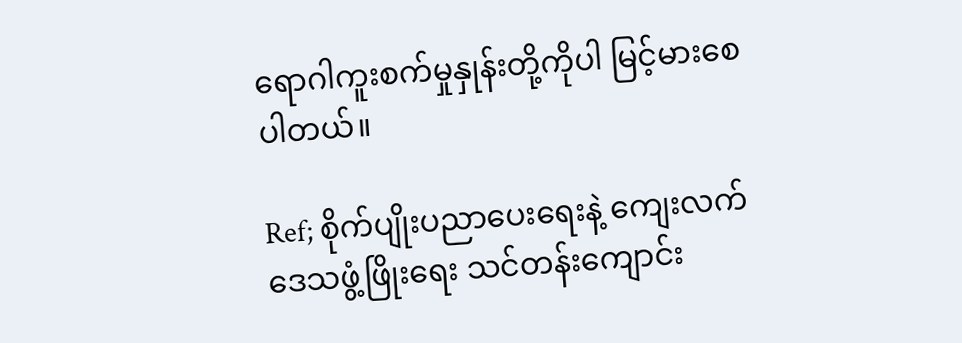ရောဂါကူးစက်မှုနှုန်းတို့ကိုပါ မြင့်မားစေပါတယ်။

Ref; စိုက်ပျိုးပညာပေးရေးနဲ့ ကျေးလက်ဒေသဖွံ့ဖြိုးရေး သင်တန်းကျောင်း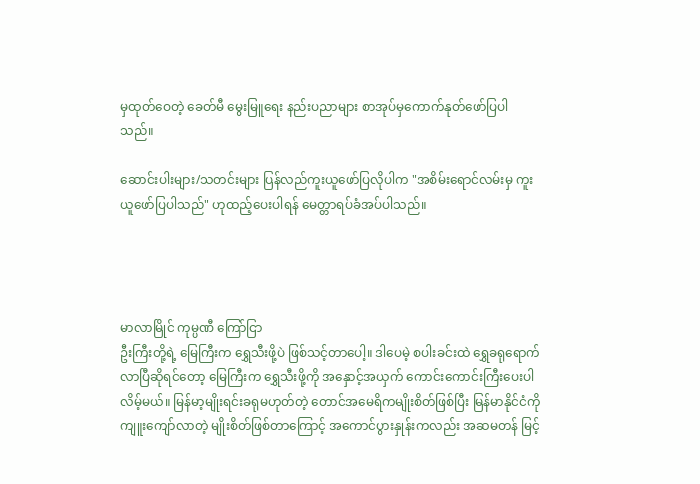မှထုတ်ဝေတဲ့ ခေတ်မီ မွေးမြူရေး နည်းပညာများ စာအုပ်မှကောက်နုတ်ဖော်ပြပါသည်။

ဆောင်းပါးများ/သတင်းများ ပြန်လည်ကူးယူဖော်ပြလိုပါက "အစိမ်းရောင်လမ်းမှ ကူးယူဖော်ပြပါသည်" ဟုထည့်ပေးပါရန် မေတ္တာရပ်ခံအပ်ပါသည်။




မာလာမြိုင် ကုမ္ပဏီ ကြော်ငြာ
ဦးကြီးတို့ရဲ့ မြေကြီးက ရွှေသီးဖို့ပဲ ဖြစ်သင့်တာပေါ့။ ဒါပေမဲ့ စပါးခင်းထဲ ရွှေခရုရောက်လာပြီဆိုရင်တော့ မြေကြီးက ရွှေသီးဖို့ကို အနှောင့်အယှက် ကောင်းကောင်းကြီးပေးပါလိမ့်မယ်။ မြန်မာ့မျိုးရင်းခရုမဟုတ်တဲ့ တောင်အမေရိကမျိုးစိတ်ဖြစ်ပြီး မြန်မာနိုင်ငံကို ကျူးကျော်လာတဲ့ မျိုးစိတ်ဖြစ်တာကြောင့် အကောင်ပွားနှုန်းကလည်း အဆမတန် မြင့်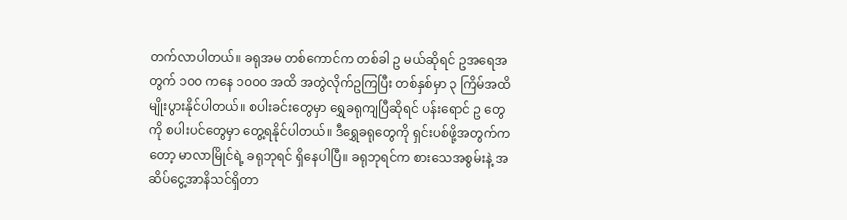တက်လာပါတယ်။ ခရုအမ တစ်ကောင်က တစ်ခါ ဥ မယ်ဆိုရင် ဥအရေအတွက် ၁၀၀ ကနေ ၁၀၀၀ အထိ အတွဲလိုက်ဥကြပြီး တစ်နှစ်မှာ ၃ ကြိမ်အထိ မျိုးပွားနိုင်ပါတယ်။ စပါးခင်းတွေမှာ ရွှေခရုကျပြီဆိုရင် ပန်းရောင် ဥ တွေ ကို စပါးပင်တွေမှာ တွေ့ရနိုင်ပါတယ်။ ဒီရွှေခရုတွေကို ရှင်းပစ်ဖို့အတွက်ကတော့ မာလာမြိုင်ရဲ့ ခရုဘုရင် ရှိနေပါပြီ။ ခရုဘုရင်က စားသေအစွမ်းနဲ့ အဆိပ်ငွေ့အာနိသင်ရှိတာ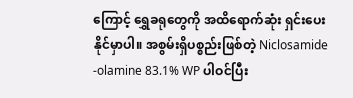ကြောင့် ရွှေခရုတွေကို အထိရောက်ဆုံး ရှင်းပေးနိုင်မှာပါ။ အစွမ်းရှိပစ္စည်းဖြစ်တဲ့ Niclosamide -olamine 83.1% WP ပါဝင်ပြီး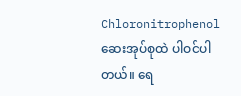Chloronitrophenol ဆေးအုပ်စုထဲ ပါဝင်ပါတယ်။ ရေ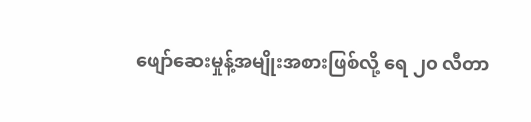ဖျော်ဆေးမှုန့်အမျိုးအစားဖြစ်လို့ ရေ ၂၀ လီတာ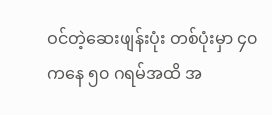ဝင်တဲ့ဆေးဖျန်းပုံး တစ်ပုံးမှာ ၄၀ ကနေ ၅၀ ဂရမ်အထိ အ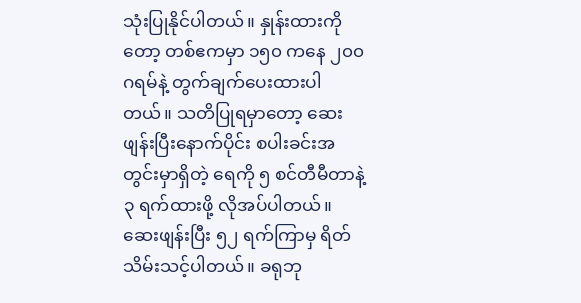သုံးပြုနိုင်ပါတယ်။ နှုန်းထားကိုတော့ တစ်ဧကမှာ ၁၅၀ ကနေ ၂၀၀ ဂရမ်နဲ့ တွက်ချက်ပေးထားပါတယ်။ သတိပြုရမှာတော့ ဆေးဖျန်းပြီးနောက်ပိုင်း စပါးခင်းအတွင်းမှာရှိတဲ့ ရေကို ၅ စင်တီမီတာနဲ့ ၃ ရက်ထားဖို့ လိုအပ်ပါတယ်။ ဆေးဖျန်းပြီး ၅၂ ရက်ကြာမှ ရိတ်သိမ်းသင့်ပါတယ်။ ခရုဘု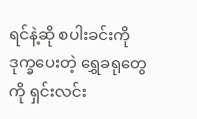ရင်နဲ့ဆို စပါးခင်းကို ဒုက္ခပေးတဲ့ ရွှေခရုတွေကို ရှင်းလင်း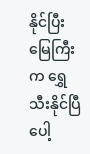နိုင်ပြီး မြေကြီးက ရွှေသီးနိုင်ပြီပေါ့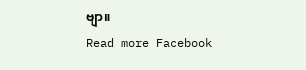ဗျာ။
Read more Facebook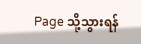Page သို့သွားရန်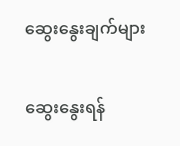ဆွေးနွေးချက်များ

ဆွေးနွေးရန်